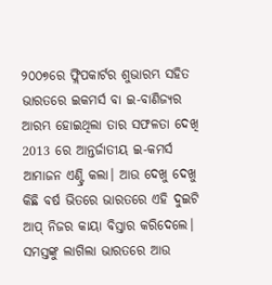୨୦୦୭ରେ ଫ୍ଲିପକାର୍ଟର ଶୁଭାରମ୍ଭ ସହିତ ଭାରତରେ ଇକମର୍ସ ବା ଇ-ବାଣିଜ୍ୟର ଆରମ୍ଭ ହୋଇଥିଲା ତାର ସଫଳତା ଦେଖି 2013 ରେ ଆନ୍ତର୍ଜାତୀୟ ଇ-କମର୍ସ ଆମାଜନ ଏଣ୍ଟ୍ରି କଲା। ଆଉ ଦେଖୁ ଦେଖୁ କିଛି ବର୍ଷ ଭିତରେ ଭାରତରେ ଏହି ଦୁଇଟି ଆପ୍ ନିଜର କାୟା ବିସ୍ତାର କରିଦେଲେ। ସମସ୍ତଙ୍କୁ ଲାଗିଲା ଭାରତରେ ଆଉ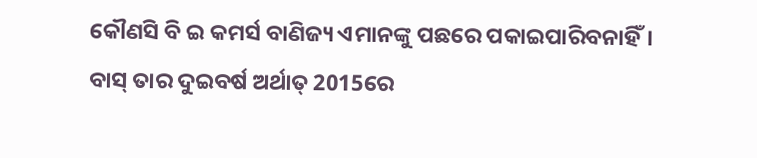କୌଣସି ବି ଇ କମର୍ସ ବାଣିଜ୍ୟ ଏମାନଙ୍କୁ ପଛରେ ପକାଇପାରିବନାହିଁ। ବାସ୍ ତାର ଦୁଇବର୍ଷ ଅର୍ଥାତ୍ 2015ରେ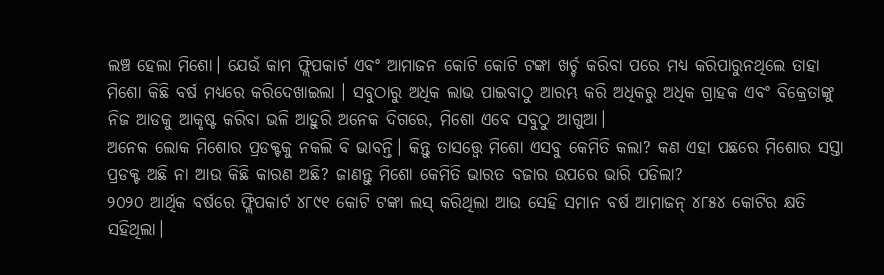ଲଞ୍ଚ ହେଲା ମିଶୋ। ଯେଉଁ କାମ ଫ୍ଲିପକାର୍ଟ ଏବଂ ଆମାଜନ କୋଟି କୋଟି ଟଙ୍କା ଖର୍ଚ୍ଚ କରିବା ପରେ ମଧ୍ୟ କରିପାରୁନଥିଲେ ତାହା ମିଶୋ କିଛି ବର୍ଷ ମଧ୍ୟରେ କରିଦେଖାଇଲା । ସବୁଠାରୁ ଅଧିକ ଲାଭ ପାଇବାଠୁ ଆରମ୍ଭ କରି ଅଧିକରୁ ଅଧିକ ଗ୍ରାହକ ଏବଂ ବିକ୍ରେତାଙ୍କୁ ନିଜ ଆଡକୁ ଆକୃଷ୍ଟ କରିବା ଭଳି ଆହୁରି ଅନେକ ଦିଗରେ, ମିଶୋ ଏବେ ସବୁଠୁ ଆଗୁଆ।
ଅନେକ ଲୋକ ମିଶୋର ପ୍ରଡକ୍ଟକୁ ନକଲି ବି ଭାବନ୍ତି। କିନ୍ତୁ ତାସତ୍ତ୍ବେ ମିଶୋ ଏସବୁ କେମିତି କଲା? କଣ ଏହା ପଛରେ ମିଶୋର ସସ୍ତା ପ୍ରଡକ୍ଟ ଅଛି ନା ଆଉ କିଛି କାରଣ ଅଛି? ଜାଣନ୍ତୁ ମିଶୋ କେମିତି ଭାରତ ବଜାର ଉପରେ ଭାରି ପଡିଲା?
୨୦୨୦ ଆର୍ଥିକ ବର୍ଷରେ ଫ୍ଲିପକାର୍ଟ ୪୮୯୧ କୋଟି ଟଙ୍କା ଲସ୍ କରିଥିଲା ଆଉ ସେହି ସମାନ ବର୍ଷ ଆମାଜନ୍ ୪୮୫୪ କୋଟିର କ୍ଷତି ସହିଥିଲା।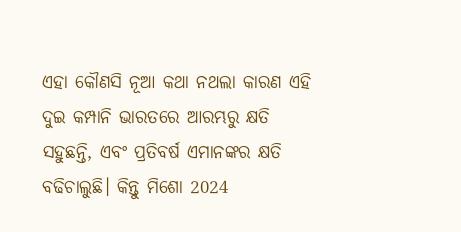ଏହା କୌଣସି ନୂଆ କଥା ନଥଲା କାରଣ ଏହି ଦୁଇ କମ୍ପାନି ଭାରତରେ ଆରମ୍ଭରୁ କ୍ଷତି ସହୁଛନ୍ତି, ଏବଂ ପ୍ରତିବର୍ଷ ଏମାନଙ୍କର କ୍ଷତି ବଢିଚାଲୁଛି। କିନ୍ତୁ ମିଶୋ 2024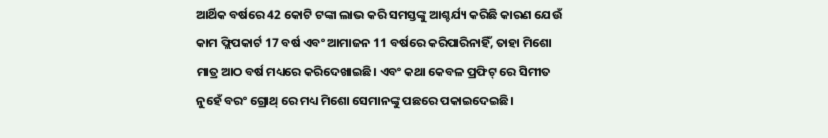ଆର୍ଥିକ ବର୍ଷରେ 42 କୋଟି ଟଙ୍କା ଲାଭ କରି ସମସ୍ତଙ୍କୁ ଆଶ୍ଚର୍ଯ୍ୟ କରିଛି କାରଣ ଯେଉଁ କାମ ଫ୍ଲିପକାର୍ଟ 17 ବର୍ଷ ଏବଂ ଆମାଜନ 11 ବର୍ଷରେ କରିପାରିନାହିଁ, ତାହା ମିଶୋ ମାତ୍ର ଆଠ ବର୍ଷ ମଧ୍ୟରେ କରିଦେଖାଇଛି। ଏବଂ କଥା କେବଳ ପ୍ରଫିଟ୍ ରେ ସିମୀତ ନୁହେଁ ବରଂ ଗ୍ରୋଥ୍ ରେ ମଧ୍ୟ ମିଶୋ ସେମାନଙ୍କୁ ପଛରେ ପକାଇଦେଇଛି।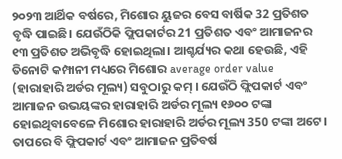୨୦୨୩ ଆର୍ଥିକ ବର୍ଷରେ, ମିଶୋର ୟୁଜର ବେସ ବାର୍ଷିକ 32 ପ୍ରତିଶତ ବୃଦ୍ଧି ପାଇଛି। ଯେଉଁଠିକି ଫ୍ଲିପକାର୍ଟର 21 ପ୍ରତିଶତ ଏବଂ ଆମାଜନର ୧୩ ପ୍ରତିଶତ ଅଭିବୃଦ୍ଧି ହୋଇଥିଲା। ଆଶ୍ଚର୍ଯ୍ୟର କଥା ହେଉଛି, ଏହି ତିନୋଟି କମ୍ପାନୀ ମଧ୍ୟରେ ମିଶୋର average order value (ହାରାହାରି ଅର୍ଡର ମୂଲ୍ୟ) ସବୁଠାରୁ କମ୍ । ଯେଉଁଠି ଫ୍ଲିପକାର୍ଟ ଏବଂ ଆମାଜନ ଉଭୟଙ୍କର ହାରାହାରି ଅର୍ଡର ମୂଲ୍ୟ ୧୬୦୦ ଟଙ୍କା ହୋଇଥିବାବେଳେ ମିଶୋର ହାରାହାରି ଅର୍ଡର ମୂଲ୍ୟ 350 ଟଙ୍କା ଅଟେ। ତାପରେ ବି ଫ୍ଲିପକାର୍ଟ ଏବଂ ଆମାଜନ ପ୍ରତିବର୍ଷ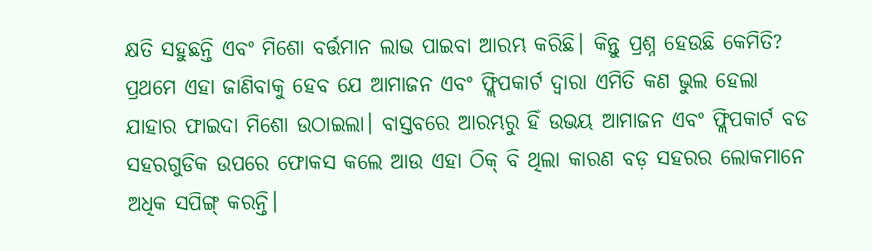କ୍ଷତି ସହୁଛନ୍ତି ଏବଂ ମିଶୋ ବର୍ତ୍ତମାନ ଲାଭ ପାଇବା ଆରମ୍ଭ କରିଛି। କିନ୍ତୁ ପ୍ରଶ୍ନ ହେଉଛି କେମିତି?
ପ୍ରଥମେ ଏହା ଜାଣିବାକୁ ହେବ ଯେ ଆମାଜନ ଏବଂ ଫ୍ଲିପକାର୍ଟ ଦ୍ୱାରା ଏମିତି କଣ ଭୁଲ ହେଲା ଯାହାର ଫାଇଦା ମିଶୋ ଉଠାଇଲା। ବାସ୍ତବରେ ଆରମ୍ଭରୁ ହିଁ ଉଭୟ ଆମାଜନ ଏବଂ ଫ୍ଲିପକାର୍ଟ ବଡ ସହରଗୁଡିକ ଉପରେ ଫୋକସ କଲେ ଆଉ ଏହା ଠିକ୍ ବି ଥିଲା କାରଣ ବଡ଼ ସହରର ଲୋକମାନେ ଅଧିକ ସପିଙ୍ଗ୍ କରନ୍ତି।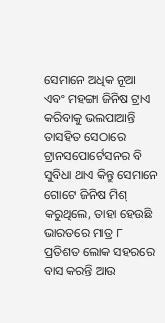ସେମାନେ ଅଧିକ ନୂଆ ଏବଂ ମହଙ୍ଗା ଜିନିଷ ଟ୍ରାଏ କରିବାକୁ ଭଲପାଆନ୍ତି ତାସହିତ ସେଠାରେ ଟ୍ରାନସପୋର୍ଟେସନର ବି ସୁବିଧା ଥାଏ କିନ୍ତୁ ସେମାନେ ଗୋଟେ ଜିନିଷ ମିଶ୍ କରୁଥିଲେ, ତାହା ହେଉଛି ଭାରତରେ ମାତ୍ର ୮ ପ୍ରତିଶତ ଲୋକ ସହରରେ ବାସ କରନ୍ତି ଆଉ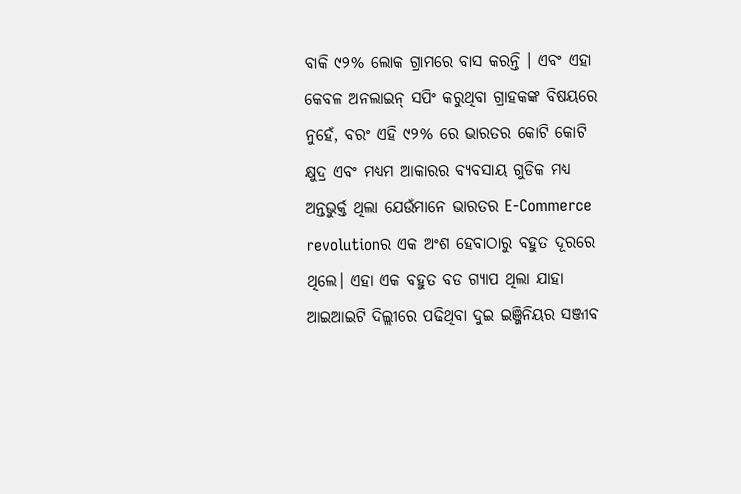ବାକି ୯୨% ଲୋକ ଗ୍ରାମରେ ବାସ କରନ୍ତି । ଏବଂ ଏହା କେବଳ ଅନଲାଇନ୍ ସପିଂ କରୁଥିବା ଗ୍ରାହକଙ୍କ ବିଷୟରେ ନୁହେଁ, ବରଂ ଏହି ୯୨% ରେ ଭାରତର କୋଟି କୋଟି କ୍ଷୁଦ୍ର ଏବଂ ମଧ୍ୟମ ଆକାରର ବ୍ୟବସାୟ ଗୁଡିକ ମଧ୍ୟ ଅନ୍ତଭୁର୍କ୍ତ ଥିଲା ଯେଉଁମାନେ ଭାରତର E-Commerce revolutionର ଏକ ଅଂଶ ହେବାଠାରୁ ବହୁତ ଦୂରରେ ଥିଲେ। ଏହା ଏକ ବହୁତ ବଡ ଗ୍ୟାପ ଥିଲା ଯାହା ଆଇଆଇଟି ଦିଲ୍ଲୀରେ ପଢିଥିବା ଦୁଇ ଇଞ୍ଜିନିୟର ସଞ୍ଜୀବ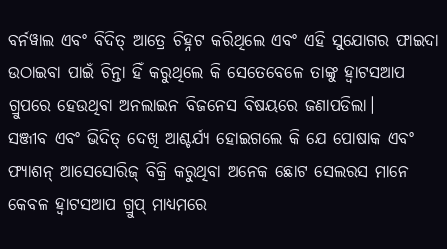ବର୍ନୱାଲ ଏବଂ ବିଦିତ୍ ଆତ୍ରେ ଚିହ୍ନଟ କରିଥିଲେ ଏବଂ ଏହି ସୁଯୋଗର ଫାଇଦା ଉଠାଇବା ପାଇଁ ଚିନ୍ତା ହିଁ କରୁଥିଲେ କି ସେତେବେଳେ ତାଙ୍କୁ ହ୍ବାଟସଆପ ଗ୍ରୁପରେ ହେଉଥିବା ଅନଲାଇନ ବିଜନେସ ବିଷୟରେ ଜଣାପଡିଲା।
ସଞ୍ଜୀବ ଏବଂ ଭିଦିତ୍ ଦେଖି ଆଶ୍ଚର୍ଯ୍ୟ ହୋଇଗଲେ କି ଯେ ପୋଷାକ ଏବଂ ଫ୍ୟାଶନ୍ ଆସେସୋରିଜ୍ ବିକ୍ରି କରୁଥିବା ଅନେକ ଛୋଟ ସେଲରସ ମାନେ କେବଳ ହ୍ବାଟସଆପ ଗ୍ରୁପ୍ ମାଧ୍ୟମରେ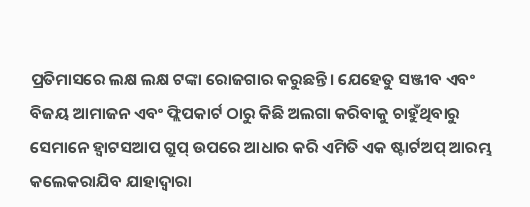ପ୍ରତିମାସରେ ଲକ୍ଷ ଲକ୍ଷ ଟଙ୍କା ରୋଜଗାର କରୁଛନ୍ତି। ଯେହେତୁ ସଞ୍ଜୀବ ଏବଂ ବିଜୟ ଆମାଜନ ଏବଂ ଫ୍ଲିପକାର୍ଟ ଠାରୁ କିଛି ଅଲଗା କରିବାକୁ ଚାହୁଁଥିବାରୁ ସେମାନେ ହ୍ବାଟସଆପ ଗ୍ରୁପ୍ ଉପରେ ଆଧାର କରି ଏମିତି ଏକ ଷ୍ଟାର୍ଟଅପ୍ ଆରମ୍ଭ କଲେକରାଯିବ ଯାହାଦ୍ବାରା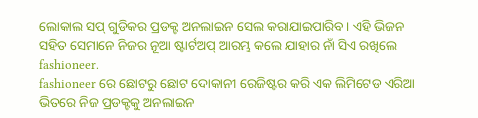ଲୋକାଲ ସପ୍ ଗୁଡିକର ପ୍ରଡକ୍ଟ ଅନଲାଇନ ସେଲ କରାଯାଇପାରିବ। ଏହି ଭିଜନ ସହିତ ସେମାନେ ନିଜର ନୂଆ ଷ୍ଟାର୍ଟଅପ୍ ଆରମ୍ଭ କଲେ ଯାହାର ନାଁ ସିଏ ରଖିଲେ fashioneer.
fashioneer ରେ ଛୋଟରୁ ଛୋଟ ଦୋକାନୀ ରେଜିଷ୍ଟର କରି ଏକ ଲିମିଟେଡ ଏରିଆ ଭିତରେ ନିଜ ପ୍ରଡକ୍ଟକୁ ଅନଲାଇନ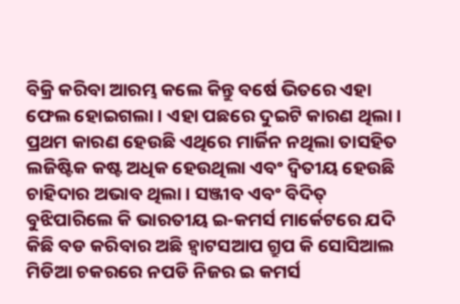ବିକ୍ରି କରିବା ଆରମ୍ଭ କଲେ କିନ୍ତୁ ବର୍ଷେ ଭିତରେ ଏହା ଫେଲ ହୋଇଗଲା। ଏହା ପଛରେ ଦୁଇଟି କାରଣ ଥିଲା। ପ୍ରଥମ କାରଣ ହେଉଛି ଏଥିରେ ମାର୍ଜିନ ନଥିଲା ତାସହିତ ଲଜିଷ୍ଟିକ କଷ୍ଟ ଅଧିକ ହେଉଥିଲା ଏବଂ ଦ୍ବିତୀୟ ହେଉଛି ଚାହିଦାର ଅଭାବ ଥିଲା । ସଞ୍ଜୀବ ଏବଂ ବିଦିତ୍ ବୁଝିପାରିଲେ କି ଭାରତୀୟ ଇ-କମର୍ସ ମାର୍କେଟରେ ଯଦି କିଛି ବଡ କରିବାର ଅଛି ହ୍ବାଟସଆପ ଗ୍ରୁପ କି ସୋସିଆଲ ମିଡିଆ ଚକରରେ ନପଡି ନିଜର ଇ କମର୍ସ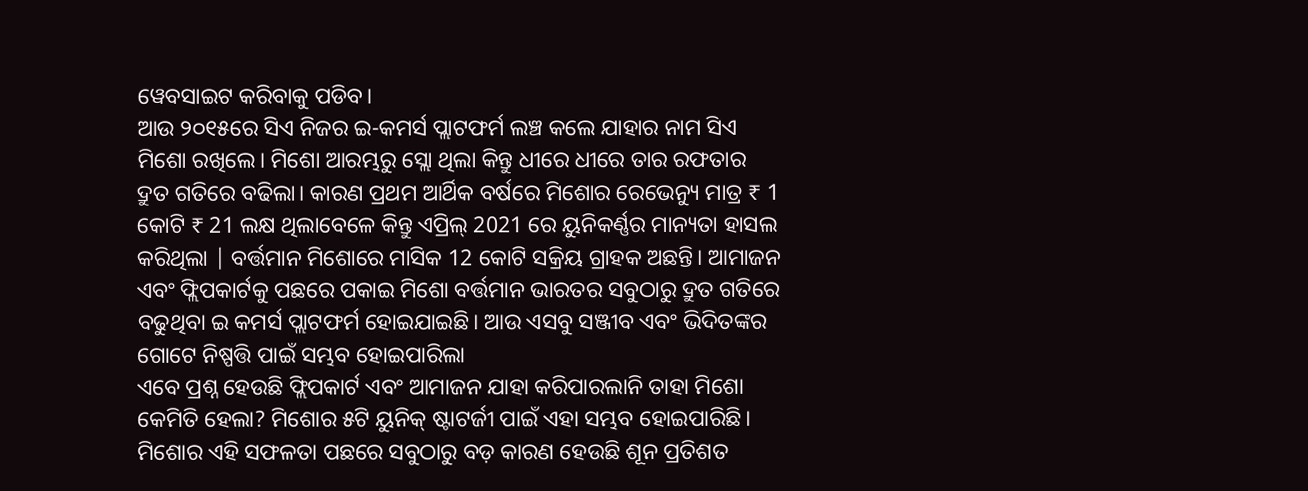ୱେବସାଇଟ କରିବାକୁ ପଡିବ।
ଆଉ ୨୦୧୫ରେ ସିଏ ନିଜର ଇ-କମର୍ସ ପ୍ଲାଟଫର୍ମ ଲଞ୍ଚ କଲେ ଯାହାର ନାମ ସିଏ ମିଶୋ ରଖିଲେ। ମିଶୋ ଆରମ୍ଭରୁ ସ୍ଲୋ ଥିଲା କିନ୍ତୁ ଧୀରେ ଧୀରେ ତାର ରଫତାର ଦ୍ରୁତ ଗତିରେ ବଢିଲା। କାରଣ ପ୍ରଥମ ଆର୍ଥିକ ବର୍ଷରେ ମିଶୋର ରେଭେନ୍ୟୁ ମାତ୍ର ₹ 1 କୋଟି ₹ 21 ଲକ୍ଷ ଥିଲାବେଳେ କିନ୍ତୁ ଏପ୍ରିଲ୍ 2021 ରେ ୟୁନିକର୍ଣ୍ଣର ମାନ୍ୟତା ହାସଲ କରିଥିଲା | ବର୍ତ୍ତମାନ ମିଶୋରେ ମାସିକ 12 କୋଟି ସକ୍ରିୟ ଗ୍ରାହକ ଅଛନ୍ତି। ଆମାଜନ ଏବଂ ଫ୍ଲିପକାର୍ଟକୁ ପଛରେ ପକାଇ ମିଶୋ ବର୍ତ୍ତମାନ ଭାରତର ସବୁଠାରୁ ଦ୍ରୁତ ଗତିରେ ବଢୁଥିବା ଇ କମର୍ସ ପ୍ଲାଟଫର୍ମ ହୋଇଯାଇଛି। ଆଉ ଏସବୁ ସଞ୍ଜୀବ ଏବଂ ଭିଦିତଙ୍କର ଗୋଟେ ନିଷ୍ପତ୍ତି ପାଇଁ ସମ୍ଭବ ହୋଇପାରିଲା
ଏବେ ପ୍ରଶ୍ନ ହେଉଛି ଫ୍ଲିପକାର୍ଟ ଏବଂ ଆମାଜନ ଯାହା କରିପାରଲାନି ତାହା ମିଶୋ କେମିତି ହେଲା? ମିଶୋର ୫ଟି ୟୁନିକ୍ ଷ୍ଟାଟର୍ଜୀ ପାଇଁ ଏହା ସମ୍ଭବ ହୋଇପାରିଛି।
ମିଶୋର ଏହି ସଫଳତା ପଛରେ ସବୁଠାରୁ ବଡ଼ କାରଣ ହେଉଛି ଶୂନ ପ୍ରତିଶତ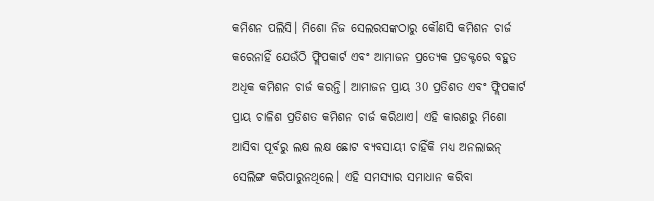କମିଶନ ପଲିସି। ମିଶୋ ନିଜ ସେଲରସଙ୍କଠାରୁ କୌଣସି କମିଶନ ଚାର୍ଜ କରେନାହିଁ ଯେଉଁଠି ଫ୍ଲିପକାର୍ଟ ଏବଂ ଆମାଜନ ପ୍ରତ୍ୟେକ ପ୍ରଡକ୍ଟରେ ବହୁତ ଅଧିକ କମିଶନ ଚାର୍ଜ କରନ୍ତି। ଆମାଜନ ପ୍ରାୟ 30 ପ୍ରତିଶତ ଏବଂ ଫ୍ଲିପକାର୍ଟ ପ୍ରାୟ ଚାଳିଶ ପ୍ରତିଶତ କମିଶନ ଚାର୍ଜ କରିଥାଏ। ଏହି କାରଣରୁ ମିଶୋ ଆସିବା ପୂର୍ବରୁ ଲକ୍ଷ ଲକ୍ଷ ଛୋଟ ବ୍ୟବସାୟୀ ଚାହିଁକି ମଧ୍ୟ ଅନଲାଇନ୍ ସେଲିଙ୍ଗ କରିପାରୁନଥିଲେ। ଏହି ସମସ୍ୟାର ସମାଧାନ କରିବା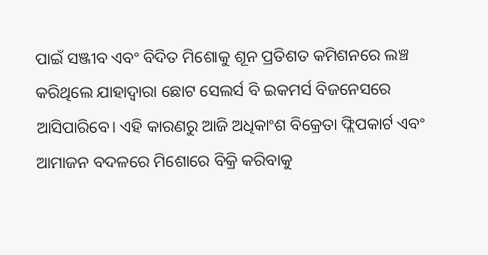ପାଇଁ ସଞ୍ଜୀବ ଏବଂ ବିଦିତ ମିଶୋକୁ ଶୂନ ପ୍ରତିଶତ କମିଶନରେ ଲଞ୍ଚ କରିଥିଲେ ଯାହାଦ୍ବାରା ଛୋଟ ସେଲର୍ସ ବି ଇକମର୍ସ ବିଜନେସରେ ଆସିପାରିବେ। ଏହି କାରଣରୁ ଆଜି ଅଧିକାଂଶ ବିକ୍ରେତା ଫ୍ଲିପକାର୍ଟ ଏବଂ ଆମାଜନ ବଦଳରେ ମିଶୋରେ ବିକ୍ରି କରିବାକୁ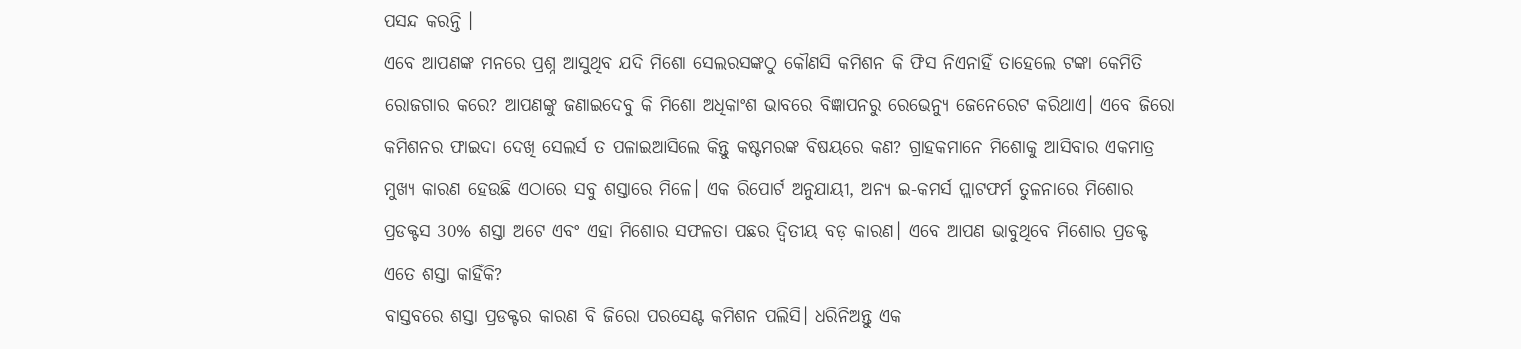ପସନ୍ଦ କରନ୍ତି ।
ଏବେ ଆପଣଙ୍କ ମନରେ ପ୍ରଶ୍ନ ଆସୁଥିବ ଯଦି ମିଶୋ ସେଲରସଙ୍କଠୁ କୌଣସି କମିଶନ କି ଫିସ ନିଏନାହିଁ ତାହେଲେ ଟଙ୍କା କେମିତି ରୋଜଗାର କରେ? ଆପଣଙ୍କୁ ଜଣାଇଦେବୁ କି ମିଶୋ ଅଧିକାଂଶ ଭାବରେ ବିଜ୍ଞାପନରୁ ରେଭେନ୍ୟୁ ଜେନେରେଟ କରିଥାଏ। ଏବେ ଜିରୋ କମିଶନର ଫାଇଦା ଦେଖି ସେଲର୍ସ ତ ପଳାଇଆସିଲେ କିନ୍ତୁ କଷ୍ଟମରଙ୍କ ବିଷୟରେ କଣ? ଗ୍ରାହକମାନେ ମିଶୋକୁ ଆସିବାର ଏକମାତ୍ର ମୁଖ୍ୟ କାରଣ ହେଉଛି ଏଠାରେ ସବୁ ଶସ୍ତାରେ ମିଳେ। ଏକ ରିପୋର୍ଟ ଅନୁଯାୟୀ, ଅନ୍ୟ ଇ-କମର୍ସ ପ୍ଲାଟଫର୍ମ ତୁଳନାରେ ମିଶୋର ପ୍ରଡକ୍ଟସ 30% ଶସ୍ତା ଅଟେ ଏବଂ ଏହା ମିଶୋର ସଫଳତା ପଛର ଦ୍ୱିତୀୟ ବଡ଼ କାରଣ। ଏବେ ଆପଣ ଭାବୁଥିବେ ମିଶୋର ପ୍ରଡକ୍ଟ ଏତେ ଶସ୍ତା କାହିଁକି?
ବାସ୍ତବରେ ଶସ୍ତା ପ୍ରଡକ୍ଟର କାରଣ ବି ଜିରୋ ପରସେଣ୍ଟ କମିଶନ ପଲିସି। ଧରିନିଅନ୍ତୁ ଏକ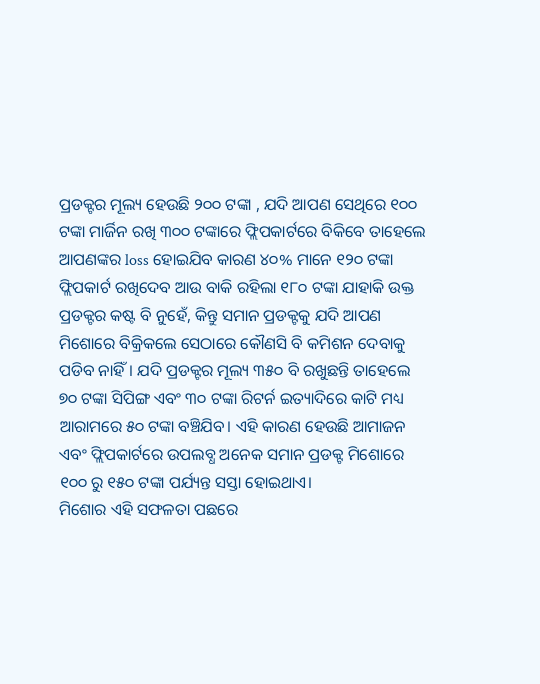ପ୍ରଡକ୍ଟର ମୂଲ୍ୟ ହେଉଛି ୨୦୦ ଟଙ୍କା , ଯଦି ଆପଣ ସେଥିରେ ୧୦୦ ଟଙ୍କା ମାର୍ଜିନ ରଖି ୩୦୦ ଟଙ୍କାରେ ଫ୍ଲିପକାର୍ଟରେ ବିକିବେ ତାହେଲେ ଆପଣଙ୍କର loss ହୋଇଯିବ କାରଣ ୪୦% ମାନେ ୧୨୦ ଟଙ୍କା ଫ୍ଲିପକାର୍ଟ ରଖିଦେବ ଆଉ ବାକି ରହିଲା ୧୮୦ ଟଙ୍କା ଯାହାକି ଉକ୍ତ ପ୍ରଡକ୍ଟର କଷ୍ଟ ବି ନୁହେଁ, କିନ୍ତୁ ସମାନ ପ୍ରଡକ୍ଟକୁ ଯଦି ଆପଣ ମିଶୋରେ ବିକ୍ରିକଲେ ସେଠାରେ କୌଣସି ବି କମିଶନ ଦେବାକୁ ପଡିବ ନାହିଁ। ଯଦି ପ୍ରଡକ୍ଟର ମୂଲ୍ୟ ୩୫୦ ବି ରଖୁଛନ୍ତି ତାହେଲେ ୭୦ ଟଙ୍କା ସିପିଙ୍ଗ ଏବଂ ୩୦ ଟଙ୍କା ରିଟର୍ନ ଇତ୍ୟାଦିରେ କାଟି ମଧ୍ୟ ଆରାମରେ ୫୦ ଟଙ୍କା ବଞ୍ଚିଯିବ। ଏହି କାରଣ ହେଉଛି ଆମାଜନ ଏବଂ ଫ୍ଲିପକାର୍ଟରେ ଉପଲବ୍ଧ ଅନେକ ସମାନ ପ୍ରଡକ୍ଟ ମିଶୋରେ ୧୦୦ ରୁ ୧୫୦ ଟଙ୍କା ପର୍ଯ୍ୟନ୍ତ ସସ୍ତା ହୋଇଥାଏ।
ମିଶୋର ଏହି ସଫଳତା ପଛରେ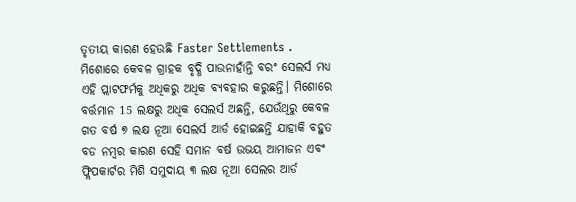ତୃତୀୟ କାରଣ ହେଉଛି Faster Settlements . ମିଶୋରେ କେବଳ ଗ୍ରାହକ ବୃଦ୍ଧି ପାଉନାହାଁନ୍ତି ବରଂ ସେଲର୍ସ ମଧ୍ୟ ଏହି ପ୍ଲାଟଫର୍ମକୁ ଅଧିକରୁ ଅଧିକ ବ୍ୟବହାର କରୁଛନ୍ତି। ମିଶୋରେ ବର୍ତ୍ତମାନ 15 ଲକ୍ଷରୁ ଅଧିକ ସେଲର୍ସ ଅଛନ୍ତି, ଯେଉଁଥିରୁ କେବଳ ଗତ ବର୍ଷ ୭ ଲକ୍ଷ ନୂଆ ସେଲର୍ସ ଆର୍ଡ ହୋଇଛନ୍ତି ଯାହାକି ବହୁତ ବଡ ନମ୍ବର କାରଣ ସେହି ସମାନ ବର୍ଷ ଉଭୟ ଆମାଜନ ଏବଂ ଫ୍ଲିପକାର୍ଟର ମିଶି ସମୁଦାୟ ୩ ଲକ୍ଷ ନୂଆ ସେଲର ଆର୍ଡ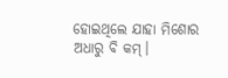ହୋଇଥିଲେ ଯାହା ମିଶୋର ଅଧାରୁ ବି କମ୍।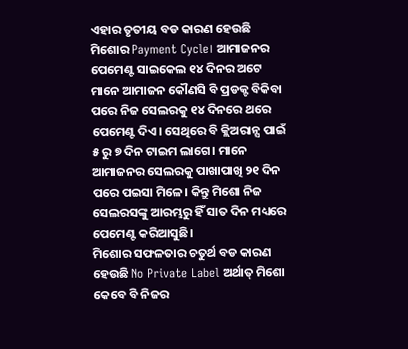ଏହାର ତୃତୀୟ ବଡ କାରଣ ହେଉଛି ମିଶୋର Payment Cycle। ଆମାଜନର ପେମେଣ୍ଟ ସାଇକେଲ ୧୪ ଦିନର ଅଟେ ମାନେ ଆମାଜନ କୌଣସି ବି ପ୍ରଡକ୍ଟ ବିକିବା ପରେ ନିଜ ସେଲରକୁ ୧୪ ଦିନରେ ଥରେ ପେମେଣ୍ଟ ଦିଏ। ସେଥିରେ ବି କ୍ଲିଅରାନ୍ସ ପାଇଁ ୫ ରୁ ୭ ଦିନ ଟାଇମ ଲାଗେ। ମାନେ ଆମାଜନର ସେଲରକୁ ପାଖାପାଖି ୨୧ ଦିନ ପରେ ପଇସା ମିଳେ। କିନ୍ତୁ ମିଶୋ ନିଜ ସେଲରସଙ୍କୁ ଆରମ୍ଭରୁ ହିଁ ସାତ ଦିନ ମଧ୍ୟରେ ପେମେଣ୍ଟ କରିଆସୁଛି।
ମିଶୋର ସଫଳତାର ଚତୁର୍ଥ ବଡ କାରଣ ହେଉଛି No Private Label ଅର୍ଥାତ୍ ମିଶୋ କେବେ ବି ନିଜର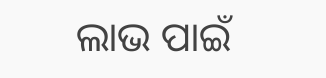ଲାଭ ପାଇଁ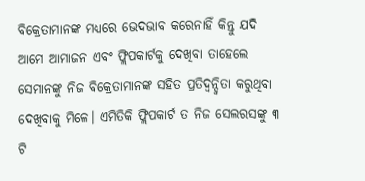ବିକ୍ରେତାମାନଙ୍କ ମଧ୍ୟରେ ଭେଦଭାବ କରେନାହିଁ କିନ୍ତୁ ଯଦି ଆମେ ଆମାଜନ ଏବଂ ଫ୍ଲିପକାର୍ଟକୁ ଦେଖିବା ତାହେଲେ ସେମାନଙ୍କୁ ନିଜ ବିକ୍ରେତାମାନଙ୍କ ସହିତ ପ୍ରତିଦ୍ୱନ୍ଦ୍ୱିତା କରୁଥିବା ଦେଖିବାକୁ ମିଳେ। ଏମିତିକି ଫ୍ଲିପକାର୍ଟ ତ ନିଜ ସେଲରସଙ୍କୁ ୩ ଟି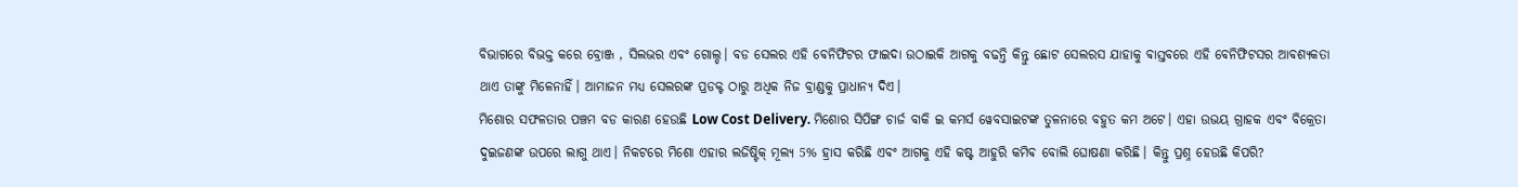ବିଭାଗରେ ବିଭକ୍ତ କରେ ବ୍ରୋଞ୍ଜ , ସିଲଭର ଏବଂ ଗୋଲ୍ଡ। ବଡ ସେଲର ଏହି ବେନିଫିଟର ଫାଇଦା ଉଠାଇକି ଆଗକୁ ବଢନ୍ତି କିନ୍ତୁ ଛୋଟ ସେଲରସ ଯାହାକୁ ବାସ୍ତବରେ ଏହି ବେନିଫିଟସର ଆବଶ୍ୟକତା ଥାଏ ତାଙ୍କୁ ମିଳେନାହିଁ। ଆମାଜନ ମଧ୍ୟ ସେଲରଙ୍କ ପ୍ରଡକ୍ଟ ଠାରୁ ଅଧିକ ନିଜ ବ୍ରାଣ୍ଡକୁ ପ୍ରାଧାନ୍ୟ ଦିଏ।
ମିଶୋର ସଫଳତାର ପଞ୍ଚମ ବଡ କାରଣ ହେଉଛି Low Cost Delivery. ମିଶୋର ସିପିଙ୍ଗ ଚାର୍ଜ ବାକି ଇ କମର୍ସ ୱେବସାଇଟଙ୍କ ତୁଳନାରେ ବହୁତ କମ ଅଟେ। ଏହା ଉଭୟ ଗ୍ରାହକ ଏବଂ ବିକ୍ରେତା ଦୁଇଜଣଙ୍କ ଉପରେ ଲାଗୁ ଥାଏ। ନିକଟରେ ମିଶୋ ଏହାର ଲଜିଷ୍ଟିକ୍ ମୂଲ୍ୟ 5% ହ୍ରାସ କରିଛି ଏବଂ ଆଗକୁ ଏହି କଷ୍ଟ ଆହୁରି କମିବ ବୋଲି ଘୋଷଣା କରିଛି। କିନ୍ତୁ ପ୍ରଶ୍ନ ହେଉଛି କିପରି?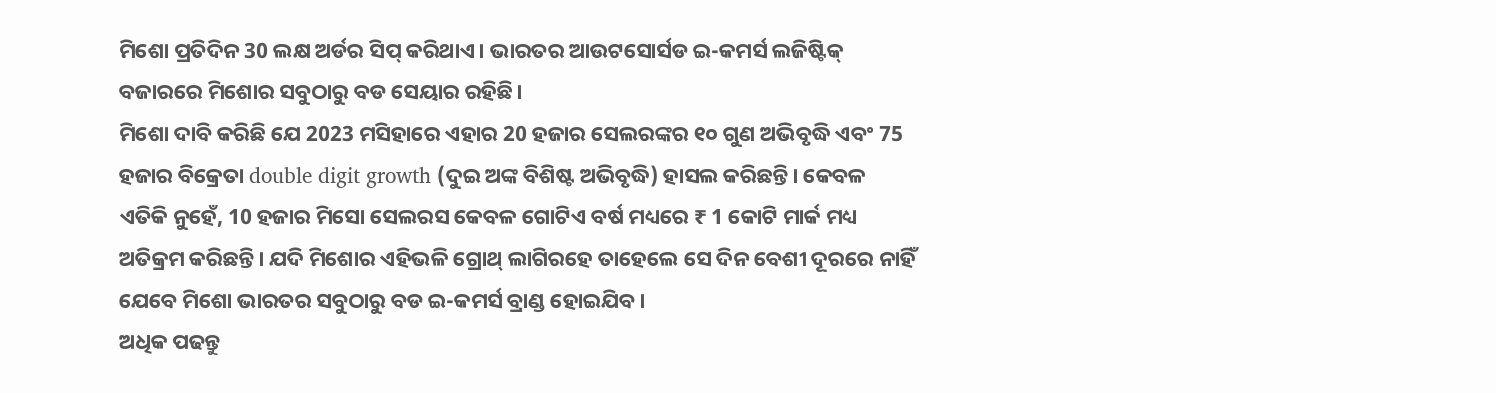ମିଶୋ ପ୍ରତିଦିନ 30 ଲକ୍ଷ ଅର୍ଡର ସିପ୍ କରିଥାଏ। ଭାରତର ଆଉଟସୋର୍ସଡ ଇ-କମର୍ସ ଲଜିଷ୍ଟିକ୍ ବଜାରରେ ମିଶୋର ସବୁଠାରୁ ବଡ ସେୟାର ରହିଛି।
ମିଶୋ ଦାବି କରିଛି ଯେ 2023 ମସିହାରେ ଏହାର 20 ହଜାର ସେଲରଙ୍କର ୧୦ ଗୁଣ ଅଭିବୃଦ୍ଧି ଏବଂ 75 ହଜାର ବିକ୍ରେତା double digit growth (ଦୁଇ ଅଙ୍କ ବିଶିଷ୍ଟ ଅଭିବୃଦ୍ଧି) ହାସଲ କରିଛନ୍ତି। କେବଳ ଏତିକି ନୁହେଁ, 10 ହଜାର ମିସୋ ସେଲରସ କେବଳ ଗୋଟିଏ ବର୍ଷ ମଧ୍ୟରେ ₹ 1 କୋଟି ମାର୍କ ମଧ୍ୟ ଅତିକ୍ରମ କରିଛନ୍ତି। ଯଦି ମିଶୋର ଏହିଭଳି ଗ୍ରୋଥ୍ ଲାଗିରହେ ତାହେଲେ ସେ ଦିନ ବେଶୀ ଦୂରରେ ନାହିଁ ଯେବେ ମିଶୋ ଭାରତର ସବୁଠାରୁ ବଡ ଇ-କମର୍ସ ବ୍ରାଣ୍ଡ ହୋଇଯିବ।
ଅଧିକ ପଢନ୍ତୁ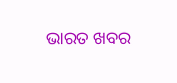ଭାରତ ଖବର